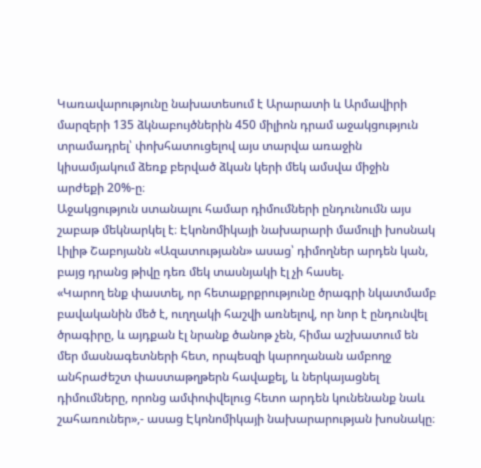Կառավարությունը նախատեսում է Արարատի և Արմավիրի մարզերի 135 ձկնաբույծներին 450 միլիոն դրամ աջակցություն տրամադրել՝ փոխհատուցելով այս տարվա առաջին կիսամյակում ձեռք բերված ձկան կերի մեկ ամսվա միջին արժեքի 20%-ը։
Աջակցություն ստանալու համար դիմումների ընդունումն այս շաբաթ մեկնարկել է։ Էկոնոմիկայի նախարարի մամուլի խոսնակ Լիլիթ Շաբոյանն «Ազատությանն» ասաց՝ դիմողներ արդեն կան, բայց դրանց թիվը դեռ մեկ տասնյակի էլ չի հասել.
«Կարող ենք փաստել, որ հետաքրքրությունը ծրագրի նկատմամբ բավականին մեծ է, ուղղակի հաշվի առնելով, որ նոր է ընդունվել ծրագիրը, և այդքան էլ նրանք ծանոթ չեն, հիմա աշխատում են մեր մասնագետների հետ, որպեսզի կարողանան ամբողջ անհրաժեշտ փաստաթղթերն հավաքել, և ներկայացնել դիմումները, որոնց ամփոփվելուց հետո արդեն կունենանք նաև շահառուներ»,- ասաց Էկոնոմիկայի նախարարության խոսնակը։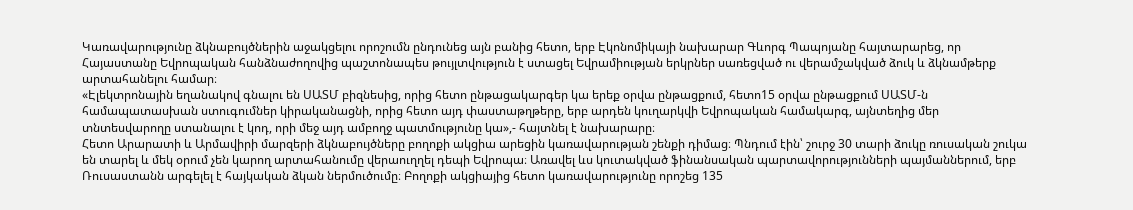Կառավարությունը ձկնաբույծներին աջակցելու որոշումն ընդունեց այն բանից հետո, երբ Էկոնոմիկայի նախարար Գևորգ Պապոյանը հայտարարեց, որ Հայաստանը Եվրոպական հանձնաժողովից պաշտոնապես թույլտվություն է ստացել Եվրամիության երկրներ սառեցված ու վերամշակված ձուկ և ձկնամթերք արտահանելու համար։
«Էլեկտրոնային եղանակով գնալու են ՍԱՏՄ բիզնեսից, որից հետո ընթացակարգեր կա երեք օրվա ընթացքում, հետո15 օրվա ընթացքում ՍԱՏՄ-ն համապատասխան ստուգումներ կիրականացնի, որից հետո այդ փաստաթղթերը, երբ արդեն կուղարկվի Եվրոպական համակարգ, այնտեղից մեր տնտեսվարողը ստանալու է կոդ, որի մեջ այդ ամբողջ պատմությունը կա»,- հայտնել է նախարարը։
Հետո Արարատի և Արմավիրի մարզերի ձկնաբույծները բողոքի ակցիա արեցին կառավարության շենքի դիմաց։ Պնդում էին՝ շուրջ 30 տարի ձուկը ռուսական շուկա են տարել և մեկ օրում չեն կարող արտահանումը վերաուղղել դեպի Եվրոպա։ Առավել ևս կուտակված ֆինանսական պարտավորությունների պայմաններում, երբ Ռուսաստանն արգելել է հայկական ձկան ներմուծումը։ Բողոքի ակցիայից հետո կառավարությունը որոշեց 135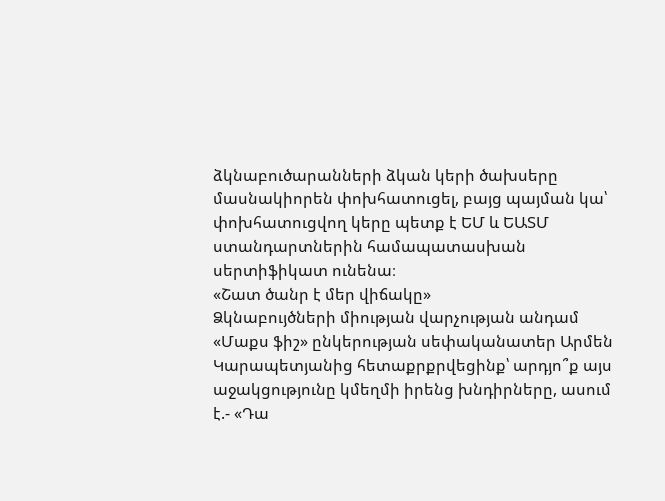ձկնաբուծարանների ձկան կերի ծախսերը մասնակիորեն փոխհատուցել, բայց պայման կա՝ փոխհատուցվող կերը պետք է ԵՄ և ԵԱՏՄ ստանդարտներին համապատասխան սերտիֆիկատ ունենա։
«Շատ ծանր է մեր վիճակը»
Ձկնաբույծների միության վարչության անդամ «Մաքս ֆիշ» ընկերության սեփականատեր Արմեն Կարապետյանից հետաքրքրվեցինք՝ արդյո՞ք այս աջակցությունը կմեղմի իրենց խնդիրները, ասում է.- «Դա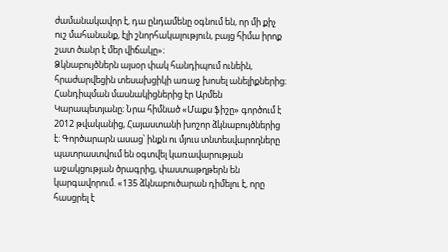ժամանակավոր է, դա ընդամենը օգնում են, որ մի քիչ ուշ մահանանք, էլի շնորհակալություն, բայց հիմա իրոք շատ ծանր է մեր վիճակը»։
Ձկնաբույծներն այսօր փակ հանդիպում ունեին, հրաժարվեցին տեսախցիկի առաջ խոսել անելիքներից։ Հանդիպման մասնակիցներից էր Արմեն Կարապետյանը։ Նրա հիմնած «Մաքս ֆիշը» գործում է 2012 թվականից, Հայաստանի խոշոր ձկնաբույծներից է։ Գործարարն ասաց՝ ինքն ու մյուս տնտեսվարողները պատրաստվում են օգտվել կառավարության աջակցության ծրագրից, փաստաթղթերն են կարգավորում. «135 ձկնաբուծարան դիմելու է, որը հասցրել է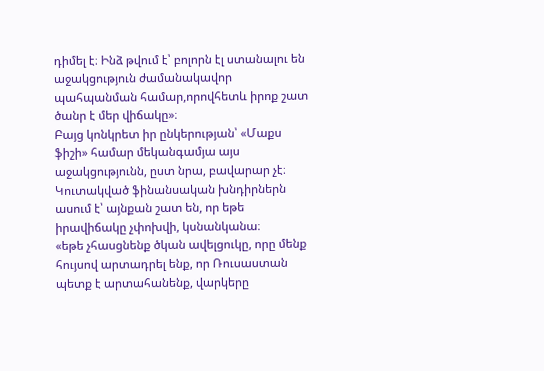դիմել է։ Ինձ թվում է՝ բոլորն էլ ստանալու են աջակցություն ժամանակավոր պահպանման համար,որովհետև իրոք շատ ծանր է մեր վիճակը»։
Բայց կոնկրետ իր ընկերության՝ «Մաքս ֆիշի» համար մեկանգամյա այս աջակցությունն, ըստ նրա, բավարար չէ։ Կուտակված ֆինանսական խնդիրներն ասում է՝ այնքան շատ են, որ եթե իրավիճակը չփոխվի, կսնանկանա։
«եթե չհասցնենք ծկան ավելցուկը, որը մենք հույսով արտադրել ենք, որ Ռուսաստան պետք է արտահանենք, վարկերը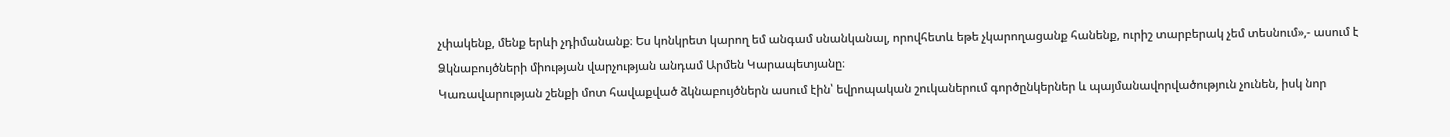չփակենք, մենք երևի չդիմանանք։ Ես կոնկրետ կարող եմ անգամ սնանկանալ, որովհետև եթե չկարողացանք հանենք, ուրիշ տարբերակ չեմ տեսնում»,- ասում է Ձկնաբույծների միության վարչության անդամ Արմեն Կարապետյանը։
Կառավարության շենքի մոտ հավաքված ձկնաբույծներն ասում էին՝ եվրոպական շուկաներում գործընկերներ և պայմանավորվածություն չունեն, իսկ նոր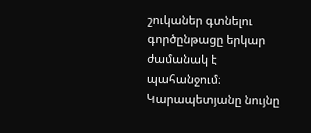շուկաներ գտնելու գործընթացը երկար ժամանակ է պահանջում։ Կարապետյանը նույնը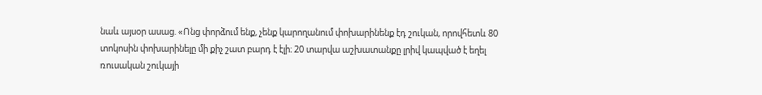նաև այսօր ասաց. «Ոնց փորձում ենք, չենք կարողանում փոխարինենք էդ շուկան, որովհետև 80 տոկոսին փոխարինելը մի քիչ շատ բարդ է էլի։ 20 տարվա աշխատանքը լրիվ կապված է եղել ռուսական շուկայի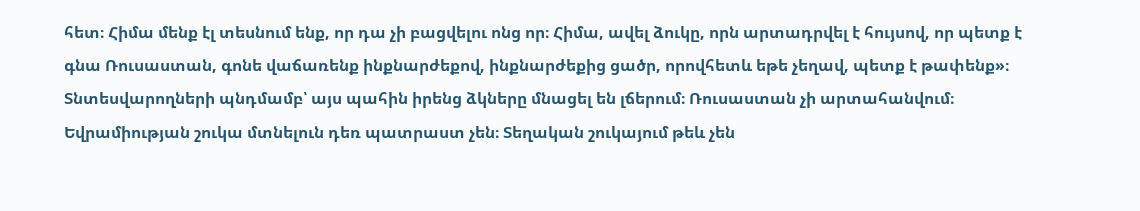հետ։ Հիմա մենք էլ տեսնում ենք, որ դա չի բացվելու ոնց որ։ Հիմա, ավել ձուկը, որն արտադրվել է հույսով, որ պետք է գնա Ռուսաստան, գոնե վաճառենք ինքնարժեքով, ինքնարժեքից ցածր, որովհետև եթե չեղավ, պետք է թափենք»։
Տնտեսվարողների պնդմամբ՝ այս պահին իրենց ձկները մնացել են լճերում։ Ռուսաստան չի արտահանվում։ Եվրամիության շուկա մտնելուն դեռ պատրաստ չեն։ Տեղական շուկայում թեև չեն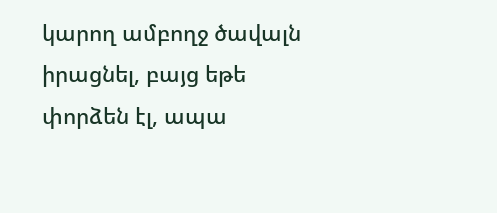կարող ամբողջ ծավալն իրացնել, բայց եթե փորձեն էլ, ապա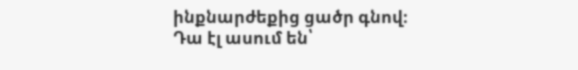ինքնարժեքից ցածր գնով։ Դա էլ ասում են՝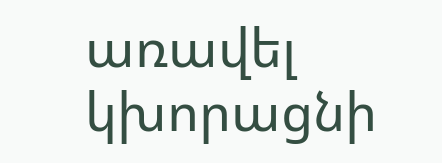առավել կխորացնի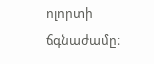ոլորտի ճգնաժամը։